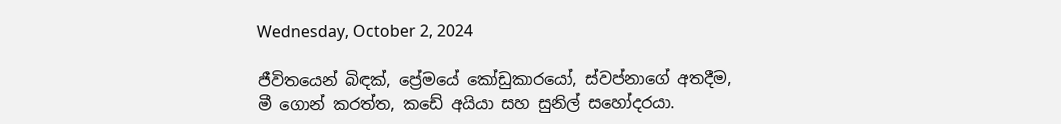Wednesday, October 2, 2024

ජීවිතයෙන් බිඳක්, ප්‍රේමයේ කෝඩුකාරයෝ, ස්වප්නාගේ අතදීම, මී ගොන් කරත්ත, කඩේ අයියා සහ සුනිල් සහෝදරයා.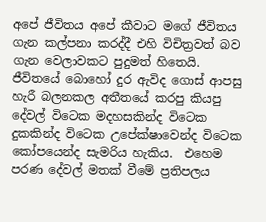අපේ ජීවිතය අපේ කීවාට මගේ ජීවිතය ගැන කල්පනා කරද්දී එහි විචිත්‍රවත් බව ගැන වෙලාවකට පුදුමත් හිතෙයි.  ජීවිතයේ බොහෝ දුර ඇවිද ගොස් ආපසු හැරී බලනකල අතීතයේ කරපු කියපු දේවල් විටෙක මදහසකින්ද විටෙක දුකකින්ද විටෙක උපේක්ෂාවෙන්ද විටෙක කෝපයෙන්ද සැමරිය හැකිය.  එහෙම පරණ දේවල් මතක් වීමේ ප්‍රතිපලය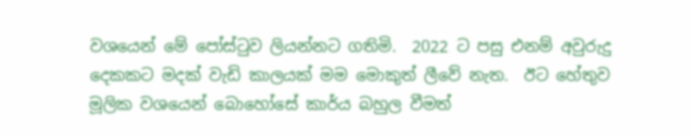වශයෙන් මේ පෝස්ටුව ලියන්නට ගතිමි.  2022 ට පසු එනම් අවුරුදු දෙකකට මදක් වැඩි කාලයක් මම මොකුත් ලීවේ නැත.  ඊට හේතුව මූලික වශයෙන් බොහෝසේ කාර්ය බහුල වීමත්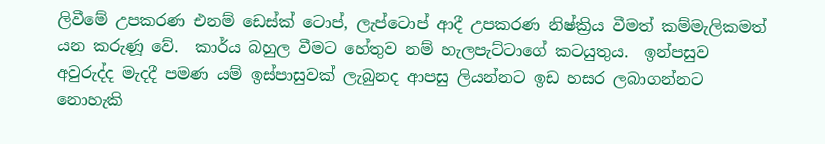ලිවීමේ උපකරණ එනම් ඩෙස්ක් ටොප්, ලැප්ටොප් ආදී උපකරණ නිෂ්ක්‍රිය වීමත් කම්මැලිකමත් යන කරුණූ වේ.  කාර්ය බහුල වීමට හේතුව නම් හැලපැට්ටාගේ කටයුතුය.  ඉන්පසුව අවුරුද්ද මැදදී පමණ යම් ඉස්පාසුවක් ලැබුනද ආපසු ලියන්නට ඉඩ හසර ලබාගන්නට නොහැකි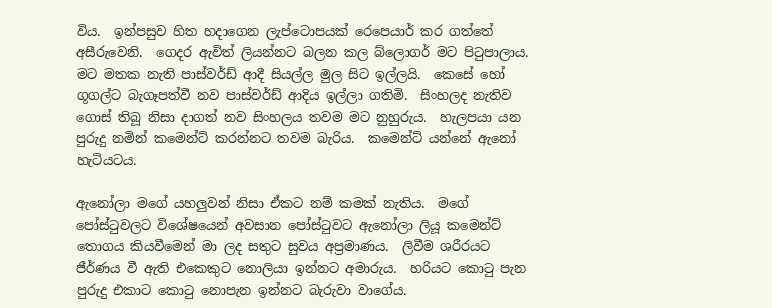විය.  ඉන්පසුව හිත හදාගෙන ලැප්ටොපයක් රෙපෙයාර් කර ගත්තේ අසීරුවෙනි.  ගෙදර ඇවිත් ලියන්නට බලන කල බ්ලොගර් මට පිටුපාලාය.  මට මතක නැති පාස්වර්ඩ් ආදී සියල්ල මුල සිට ඉල්ලයි.  කෙසේ හෝ ගූගල්ට බැගෑපත්වී නව පාස්වර්ඩ් ආදිය ඉල්ලා ගතිමි.  සිංහලද නැතිව ගොස් තිබූ නිසා දාගත් නව සිංහලය තවම මට නුහුරුය.  හැලපයා යන පුරුදු නමින් කමෙන්ට් කරන්නට තවම බැරිය.  කමෙන්ට් යන්නේ ඇනෝ හැටියටය.

ඇනෝලා මගේ යහලුවන් නිසා ඒකට නම් කමක් නැතිය.  මගේ පෝස්ටුවලට විශේෂයෙන් අවසාන පෝස්ටුවට ඇනෝලා ලියූ කමෙන්ට් තොගය කියවීමෙන් මා ලද සතුට සුවය අප්‍රමාණය.  ලිවීම ශරීරයට ජීර්ණය වී ඇති එකෙකුට නොලියා ඉන්නට අමාරුය.  හරියට කොටු පැන පුරුදු එකාට කොටු නොපැන ඉන්නට බැරුවා වාගේය.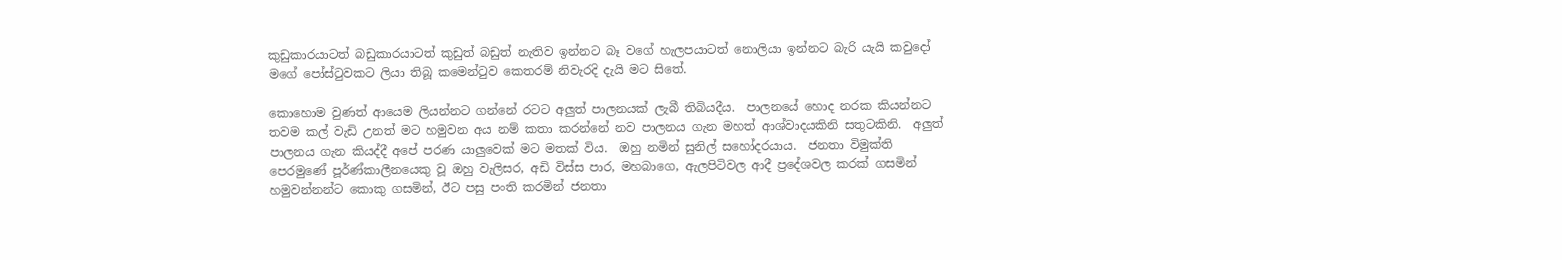කුඩුකාරයාටත් බඩුකාරයාටත් කුඩුත් බඩුත් නැතිව ඉන්නට බෑ වගේ හැලපයාටත් නොලියා ඉන්නට බැරි යැයි කවුදෝ මගේ පෝස්ටුවකට ලියා තිබූ කමෙන්ටුව කෙතරම් නිවැරදි දැයි මට සිතේ.

කොහොම වුණත් ආයෙම ලියන්නට ගන්නේ රටට අලුත් පාලනයක් ලැබී තිබියදීය.  පාලනයේ හොද නරක කියන්නට තවම කල් වැඩි උනත් මට හමුවන අය නම් කතා කරන්නේ නව පාලනය ගැන මහත් ආශ්වාදයකිනි සතුටකිනි.  අලුත් පාලනය ගැන කියද්දී අපේ පරණ යාලුවෙක් මට මතක් විය.  ඔහු නමින් සුනිල් සහෝදරයාය.  ජනතා විමුක්ති පෙරමුණේ පූර්ණ්කාලීනයෙකු වූ ඔහු වැලිසර, අඩි විස්ස පාර, මහබාගෙ, ඇලපිටිවල ආදී ප්‍රදේශවල කරක් ගසමින් හමුවන්නන්ට කොකු ගසමින්, ඊට පසු පංති කරමින් ජනතා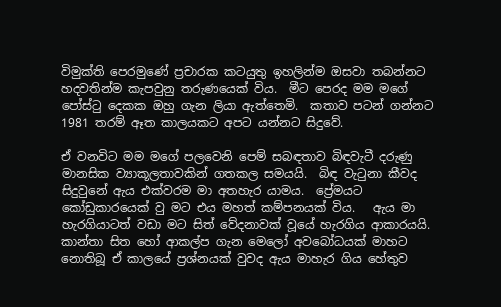විමුක්ති පෙරමුණේ ප්‍රචාරක කටයුතු ඉහලින්ම ඔසවා තබන්නට හදවතින්ම කැපවුනු තරුණයෙක් විය.  මීට පෙරද මම මගේ පෝස්ටු දෙකක ඔහු ගැන ලියා ඇත්තෙමි.  කතාව පටන් ගන්නට 1981 තරම් ඈත කාලයකට අපට යන්නට සිදුවේ.

ඒ වනවිට මම මගේ පලවෙනි පෙම් සබඳතාව බිඳවැටී දරුණු මානසික ව්‍යාකූලතාවකින් ගතකල සමයයි.  බිඳ වැටුනා කීවද සිදුවුනේ ඇය එක්වරම මා අතහැර යාමය.  ප්‍රේමයට කෝඩුකාරයෙක් වු මට එය මහත් කම්පනයක් විය.   ඇය මා හැරගියාටත් වඩා මට සිත් වේදනාවක් වූයේ හැරගිය ආකාරයයි.  කාන්තා සිත හෝ ආකල්ප ගැන මෙලෝ අවබෝධයක් මාහට නොතිබූ ඒ කාලයේ ප්‍රශ්නයක් වුවද ඇය මාහැර ගිය හේතුව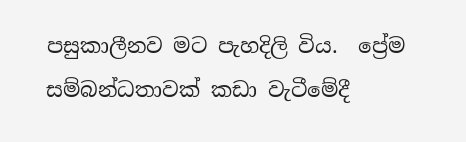පසුකාලීනව මට පැහදිලි විය.  ප්‍රේම සම්බන්ධතාවක් කඩා වැටීමේදී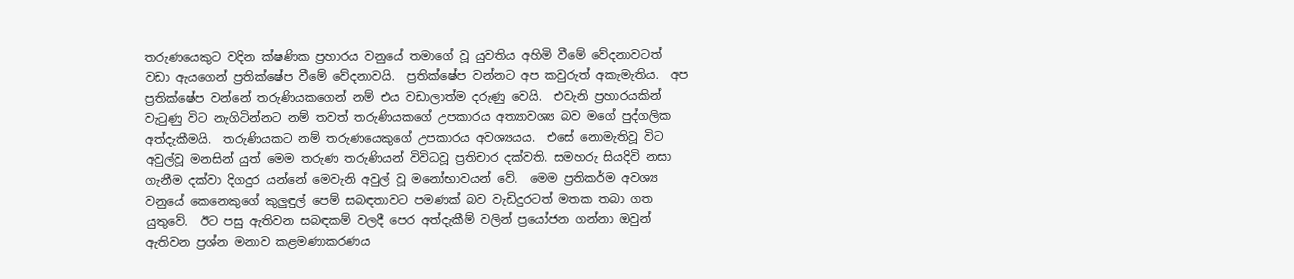තරුණයෙකුට වදින ක්ෂණික ප්‍රහාරය වනුයේ තමාගේ වූ යුවතිය අහිමි වීමේ වේදනාවටත් වඩා ඇයගෙන් ප්‍රතික්ෂේප වීමේ වේදනාවයි.  ප්‍රතික්ෂේප වන්නට අප කවුරුත් අකැමැතිය.  අප ප්‍රතික්ෂේප වන්නේ තරුණියකගෙන් නම් එය වඩාලාත්ම දරුණු වෙයි.  එවැනි ප්‍රහාරයකින් වැටුණු විට නැගිටින්නට නම් තවත් තරුණියකගේ උපකාරය අත්‍යාවශ්‍ය බව මගේ පුද්ගලික අත්දැකීමයි.  තරුණියකට නම් තරුණයෙකුගේ උපකාරය අවශ්‍යයය.  එසේ නොමැතිවූ විට අවුල්වූ මනසින් යුත් මෙම තරුණ තරුණියන් විවිධවූ ප්‍රතිචාර දක්වති. සමහරු සියදිවි නසා ගැනීම දක්වා දිගදුර යන්නේ මෙවැනි අවුල් වූ මනෝභාවයන්‍ වේ.  මෙම ප්‍රතිකර්ම අවශ්‍ය වනුයේ කෙනෙකුගේ කුලුඳුල් පෙම් සබඳතාවට පමණක් බව වැඩිදුරටත් මතක තබා ගත යුතුවේ.  ඊට පසු ඇතිවන සබඳකම් වලදී පෙර අත්දැකීම් වලින් ප්‍රයෝජන ගන්නා ඔවුන් ඇතිවන ප්‍රශ්න මනාව කළමණාකරණය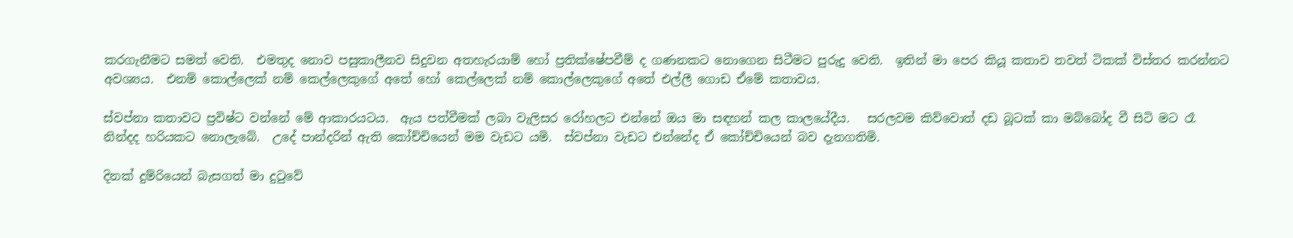කරගැනීමට සමත් වෙති.  එමතුද නොව පසුකාලීනව සිදුවන අතහැරයාම් හෝ ප්‍රතික්ෂේපවීම් ද ගණනකට නොගෙන සිටීමට පුරුදු වෙති.  ඉතින් මා පෙර කියූ කතාව තවත් ටිකක් විස්තර කරන්නට අවශ්‍යය.  එනම් කොල්ලෙක් නම් කෙල්ලෙකුගේ අතේ හෝ කෙල්ලෙක් නම් කොල්ලෙකුගේ අතේ එල්ලී ගොඩ ඒමේ කතාවය.

ස්වප්නා කතාවට ප්‍රවිෂ්ට වන්නේ මේ ආකාරයටය.  ඇය පත්වීමක් ලබා වැලිසර රෝහලට එන්නේ ඔය මා සඳහන් කල කාලයේදීය.   සරලවම කිව්වොත් දඩ බූටක් කා මබ්බෝද වී සිටි මට රෑ නින්දද හරියකට නොලැබේ.  උදේ පාන්දරින් ඇති කෝච්චියෙන් මම වැඩට යමි.  ස්වප්නා වැඩට එන්නේද ඒ කෝච්චියෙන් බව දැනගතිමි.

දිනක් දුම්රියෙන් බැසගත් මා දුටුවේ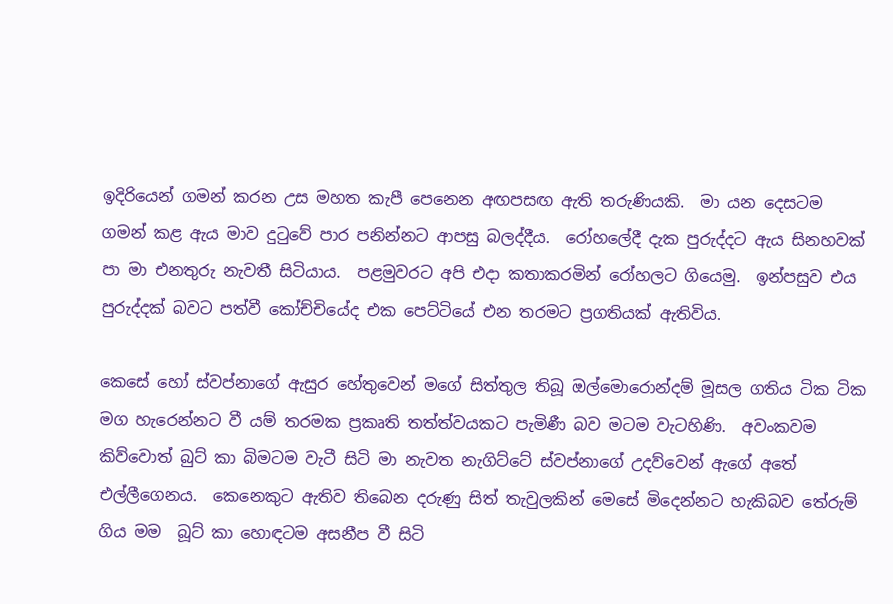ඉදිරියෙන් ගමන් කරන උස මහත කැපී පෙනෙන අඟපසඟ ඇති තරුණියකි.  මා යන දෙසටම ගමන් කළ ඇය මාව දුටුවේ පාර පනින්නට ආපසු බලද්දීය.  රෝහලේදී දැක පුරුද්දට ඇය සිනහවක් පා මා එනතුරු නැවතී සිටියාය.  පළමුවරට අපි එදා කතාකරමින් රෝහලට ගියෙමු.  ඉන්පසුව එය පුරුද්දක් බවට පත්වී කෝච්චියේද එක පෙට්ටියේ එන තරමට ප්‍රගතියක් ඇතිවිය.

කෙසේ හෝ ස්වප්නාගේ ඇසුර හේතුවෙන් මගේ සිත්තුල තිබූ ඔල්මොරොන්දම් මූසල ගතිය ටික ටික මග හැරෙන්නට වී යම් තරමක ප්‍රකෘති තත්ත්වයකට පැමිණී බව මටම වැටහිණි.  අවංකවම කිව්වොත් බුට් කා බිමටම වැටී සිටි මා නැවත නැගිට්ටේ ස්වප්නාගේ උදව්වෙන් ඇගේ අතේ එල්ලීගෙනය.  කෙනෙකුට ඇතිව තිබෙන දරුණු සිත් තැවුලකින් මෙසේ මිදෙන්නට හැකිබව තේරුම් ගිය මම  බූට් කා හොඳටම අසනීප වී සිටි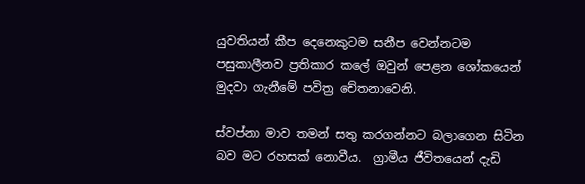යුවතියන් කීප දෙනෙකුටම සනීප වෙන්නටම පසුකාලීනව ප්‍රතිකාර කලේ ඔවුන් පෙළන ශෝකයෙන් මුදවා ගැනීමේ පවිත්‍ර චේතනාවෙනි.

ස්වප්නා මාව තමන් සතු කරගන්නට බලාගෙන සිටින බව මට රහසක් නොවීය.  ග්‍රාමීය ජීවිතයෙන් දැඩි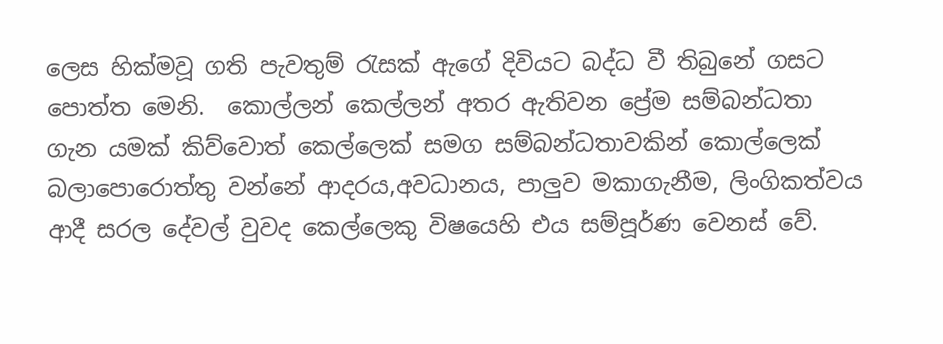ලෙස හික්මවූ ගති පැවතුම් රැසක් ඇගේ දිවියට බද්ධ වී තිබුනේ ගසට පොත්ත මෙනි.  කොල්ලන් කෙල්ලන් අතර ඇතිවන ප්‍රේම සම්බන්ධතා ගැන යමක් කිව්වොත් කෙල්ලෙක් සමග සම්බන්ධතාවකින් කොල්ලෙක් බලාපොරොත්තු වන්නේ ආදරය,අවධානය, පාලුව මකාගැනීම, ලිංගිකත්වය ආදී සරල දේවල් වුවද කෙල්ලෙකු විෂයෙහි එය සම්පූර්ණ වෙනස් වේ.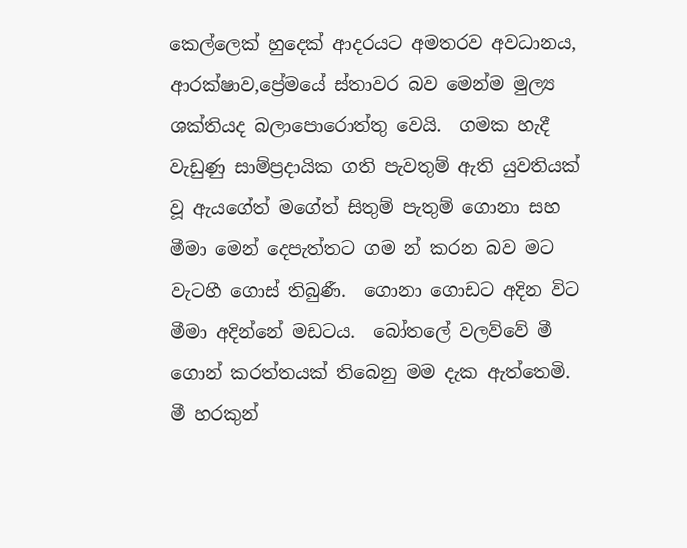කෙල්ලෙක් හුදෙක් ආදරයට අමතරව අවධානය, ආරක්ෂාව,ප්‍රේමයේ ස්තාවර බව මෙන්ම මුල්‍ය ශක්තියද බලාපොරොත්තු වෙයි.  ගමක හැදී වැඩුණු සාම්ප්‍රදායික ගති පැවතුම් ඇති යුවතියක් වූ ඇයගේත් මගේත් සිතුම් පැතුම් ගොනා සහ මීමා මෙන් දෙපැත්තට ගම න් කරන බව මට වැටහී ගොස් තිබුණී.  ගොනා ගොඩට අදින විට මීමා අදින්නේ මඩටය.  බෝතලේ වලව්වේ මී ගොන් කරත්තයක් තිබෙනු මම දැක ඇත්තෙමි.  මී හරකුන්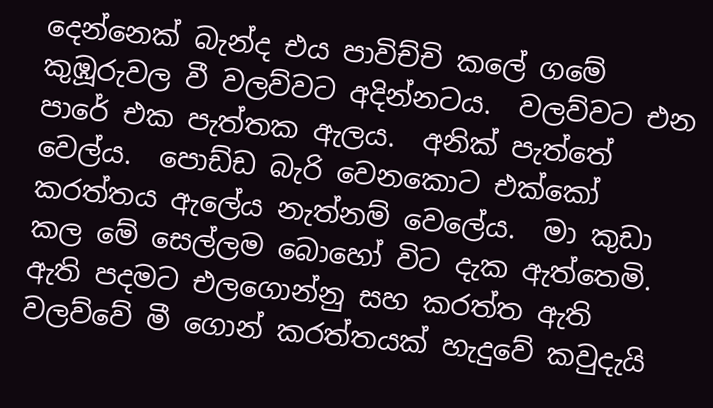දෙන්නෙක් බැන්ද එය පාවිච්චි කලේ ගමේ කුඹූරුවල වී වලව්වට අදින්නටය.  වලව්වට එන පාරේ එක පැත්තක ඇලය.  අනික් පැත්තේ වෙල්ය.  පොඩ්ඩ බැරි වෙනකොට එක්කෝ කරත්තය ඇලේය නැත්නම් වෙලේය.  මා කුඩා කල මේ සෙල්ලම බොහෝ විට දැක ඇත්තෙමි.  ඇති පදමට එලගොන්නු සහ කරත්ත ඇති වලව්වේ මී ගොන් කරත්තයක් හැදුවේ කවුදැයි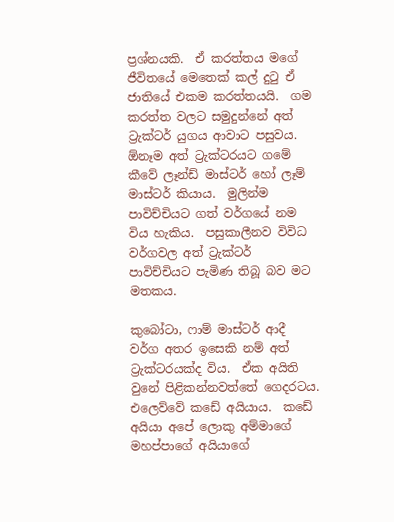ප්‍රශ්නයකි.  ඒ කරත්තය මගේ ජීවිතයේ මෙතෙක් කල් දුටු ඒ ජාතියේ එකම කරත්තයයි.  ගම කරත්ත වලට සමුදුන්නේ අත් ට්‍රැක්ටර් යුගය ආවාට පසුවය.  ඕනෑම අත් ට්‍රැක්ටරයට ගමේ කීවේ ලෑන්ඩ් මාස්ටර් හෝ ලෑම් මාස්ටර් කියාය.  මුලින්ම පාවිච්චියට ගත් වර්ගයේ නම විය හැකිය.  පසුකාලීනව විවිධ වර්ගවල අත් ට්‍රැක්ටර් පාවිච්චියට පැමිණ තිබූ බව මට මතකය.

කුබෝටා, ෆාම් මාස්ටර් ආදී වර්ග අතර ඉසෙකි නම් අත් ට්‍රැක්ටරයක්ද විය.  ඒක අයිති වුනේ පිළිකන්නවත්තේ ගෙදරටය.  එලෙව්වේ කඩේ අයියාය.  කඩේ අයියා අපේ ලොකු අම්මාගේ මහප්පාගේ අයියාගේ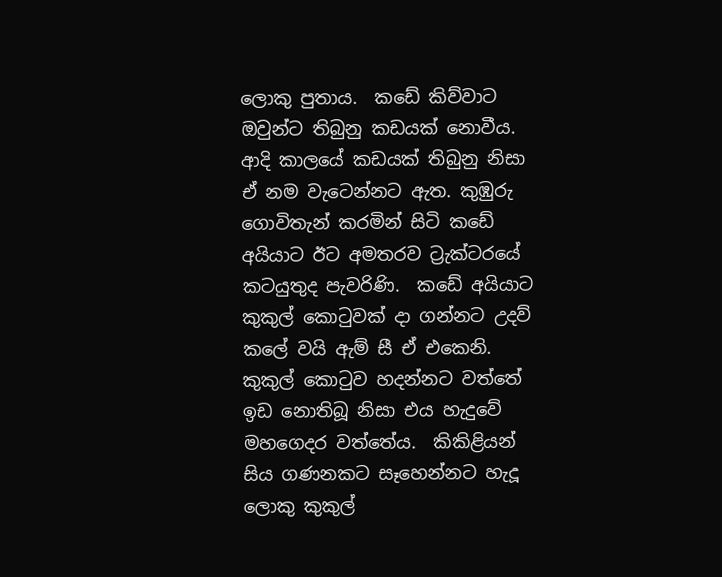ලොකු පුතාය.  කඩේ කිව්වාට ඔවුන්ට තිබුනු කඩයක් නොවීය.  ආදි කාලයේ කඩයක් තිබුනු නිසා ඒ නම වැටෙන්නට ඇත. කුඹුරු ගොවිතැන් කරමින් සිටි කඩේ අයියාට ඊට අමතරව ට්‍රැක්ටරයේ කටයුතුද පැවරිණි.  කඩේ අයියාට කුකුල් කොටුවක් දා ගන්නට උදව් කලේ වයි ඇම් සී ඒ එකෙනි.  කුකුල් කොටුව හදන්නට වත්තේ ඉඩ නොතිබූ නිසා එය හැදුවේ මහගෙදර වත්තේය.  කිකිළියන් සිය ගණනකට සෑහෙන්නට හැදූ ලොකු කුකුල්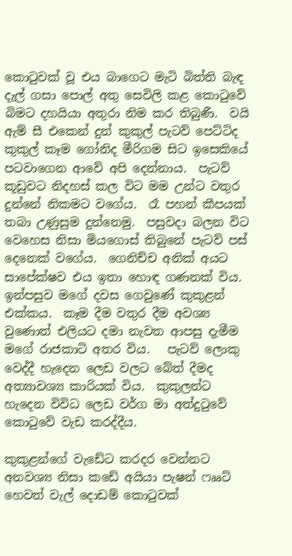කොටුවක් වූ එය බාගෙට මැටි බිත්ති බැඳ දැල් ගසා පොල් අතු සෙවිලි කළ කොටුවේ බිමට දහයියා අතුරා නිම කර තිබුණී.  වයි ඇම් සී එකෙන් දුන් කුකුල් පැටව් පෙට්ටිද කුකුල් කෑම ගෝනිද මීරිගම සිට ඉසෙකියේ පටවාගෙන ආවේ අපි දෙන්නාය.  පැටව් කූඩුවට නිදහස් කල විට මම උන්ට වතුර දුන්නේ නිකමට වගේය.  රෑ පහන් කීපයක් තබා උණුසුම දුන්නෙමු.  පසුවදා බලන විට වෙහෙස නිසා මියගොස් තිබුනේ පැටව් පස් දෙනෙක් වගේය.  ගෙනිච්ච අනික් අයට සාපේක්ෂව එය ඉතා හොඳ ගණනක් විය.  ඉන්පසුව මගේ දවස ගෙවුණේ කුකුළන් එක්කය.  කෑම දීම වතුර දීම අවශ්‍ය වුණොත් එලියට දමා නැවත ආපසු දැමීම මගේ රාජකාටි අතර විය.   පැටව් ලොකු වෙද්දී හැදෙන ලෙඩ වලට බේත් දීමද අත්‍යාවශ්‍ය කාරියක් විය.  කුකුලන්ට හැදෙන විවිධ ලෙඩ වර්ග මා අත්දුටුවේ කොටුවේ වැඩ කරද්දීය.

කුකුළන්ගේ වැඩේට කරදර වෙන්නට අනවශ්‍ය නිසා කඩේ අයියා පැෂන් ෆෲට් හෙවත් වැල් දොඩම් කොටුවක්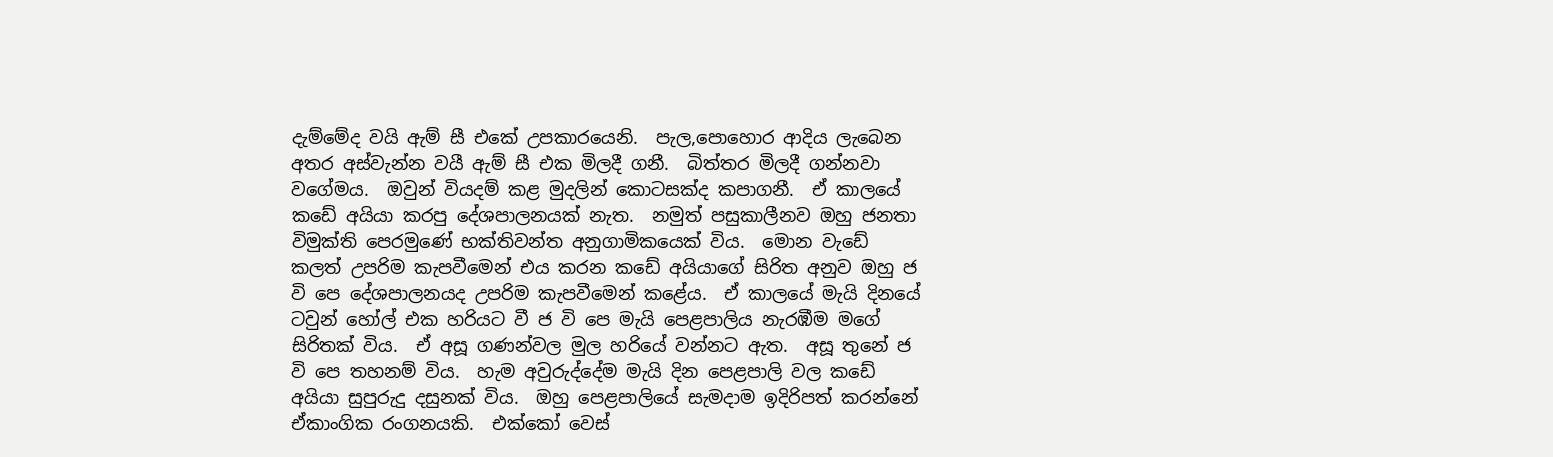දැම්මේද වයි ඇම් සී එකේ උපකාරයෙනි.  පැල,පොහොර ආදිය ලැබෙන අතර අස්වැන්න වයී ඇම් සී එක මිලදී ගනී.  බිත්තර මිලදී ගන්නවා  වගේමය.  ඔවුන් වියදම් කළ මුදලින් කොටසක්ද කපාගනී.  ඒ කාලයේ කඩේ අයියා කරපු දේශපාලනයක් නැත.  නමුත් පසුකාලීනව ඔහු ජනතා විමුක්ති පෙරමුණේ භක්තිවන්ත අනුගාමිකයෙක් විය.  මොන වැඩේ කලත් උපරිම කැපවීමෙන් එය කරන කඩේ අයියාගේ සිරිත අනුව ඔහු ජ වි පෙ දේශපාලනයද උපරිම කැපවීමෙන් කළේය.  ඒ කාලයේ මැයි දිනයේ ටවුන් හෝල් එක හරියට වී ජ වි පෙ මැයි පෙළපාලිය නැරඹීම මගේ සිරිතක් විය.  ඒ අසූ ගණන්වල මුල හරියේ වන්නට ඇත.  අසූ තුනේ ජ වි පෙ තහනම් විය.  හැම අවුරුද්දේම මැයි දින පෙළපාලි වල කඩේ අයියා සුපුරුදු දසුනක් විය.  ඔහු පෙළපාලියේ සැමදාම ඉදිරිපත් කරන්නේ ඒකාංගික රංගනයකි.  එක්කෝ වෙස්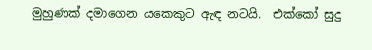මුහුණක් දමාගෙන යකෙකුට ඇඳ නටයි.  එක්කෝ සුදු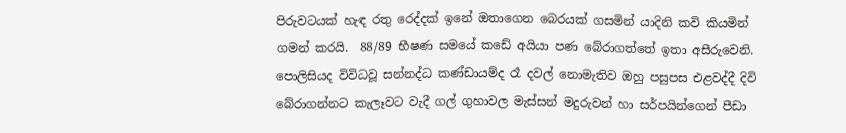පිරුවටයක් හැඳ රතු රෙද්දක් ඉනේ ඔතාගෙන බෙරයක් ගසමින් යාදිනි කවි කියමින් ගමන් කරයි.  88/89 භීෂණ සමයේ කඩේ අයියා පණ බේරාගත්තේ ඉතා අසීරුවෙනි.  පොලිසියද විවිධවූ සන්නද්ධ කණ්ඩායම්ද රෑ දවල් නොමැතිව ඔහු පසුපස එළවද්දී දිවි බේරාගන්නට කැලෑවට වැදී ගල් ගුහාවල මැස්සන් මදුරුවන් හා සර්පයින්ගෙන් පීඩා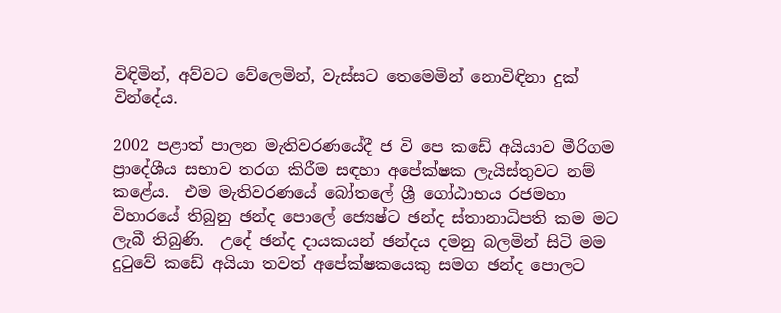විඳිමින්, අව්වට වේලෙමින්, වැස්සට තෙමෙමින් නොවිඳිනා දුක් වින්දේය.

2002 පළාත් පාලන මැතිවරණයේදී ජ වි පෙ කඩේ අයියාව මීරිගම ප්‍රාදේශීය සභාව තරග කිරීම සඳහා අපේක්ෂක ලැයිස්තුවට නම් කළේය.  එම මැතිවරණයේ බෝතලේ ශ්‍රී ගෝඨාභය රජමහා විහාරයේ තිබුනු ඡන්ද පොලේ ජ්‍යෙෂ්ට ඡන්ද ස්තානාධිපති කම මට ලැබී තිබුණි.  උදේ ඡන්ද දායකයන් ඡන්දය දමනු බලමින් සිටි මම දුටුවේ කඩේ අයියා තවත් අපේක්ෂකයෙකු සමග ඡන්ද පොලට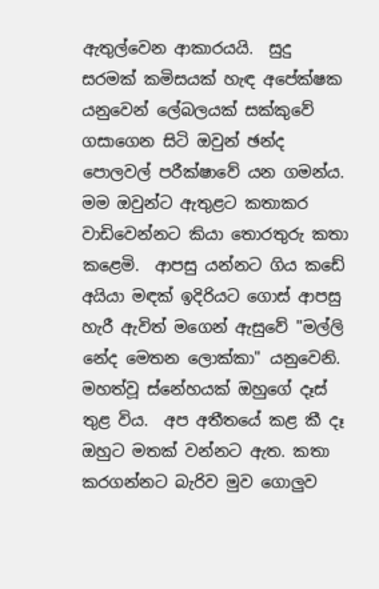ඇතුල්වෙන ආකාරයයි.  සුදු සරමක් කමිසයක් හැඳ අපේක්ෂක යනුවෙන් ලේබලයක් සක්කුවේ ගසාගෙන සිටි ඔවුන් ඡන්ද පොලවල් පරීක්ෂාවේ යන ගමන්ය.  මම ඔවුන්ට ඇතුළට කතාකර වාඩිවෙන්නට කියා තොරතුරු කතා කළෙමි.  ආපසු යන්නට ගිය කඩේ අයියා මඳක් ඉදිරියට ගොස් ආපසු හැරී ඇවිත් මගෙන් ඇසුවේ "මල්ලි නේද මෙතන ලොක්කා" යනුවෙනි. මහත්වූ ස්නේහයක් ඔහුගේ දෑස් තුළ විය.  අප අතීතයේ කළ කී දෑ ඔහුට මතක් වන්නට ඇත. කතා කරගන්නට බැරිව මුව ගොලුව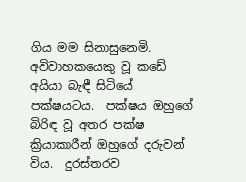ගිය මම සිනාසුනෙමි.  අවිවාහකයෙකු වූ කඩේ අයියා බැඳී සිටියේ පක්ෂයටය.  පක්ෂය ඔහුගේ බිරිඳ වූ අතර පක්ෂ ක්‍රියාකාරීන් ඔහුගේ දරුවන් විය.  දුරස්තරව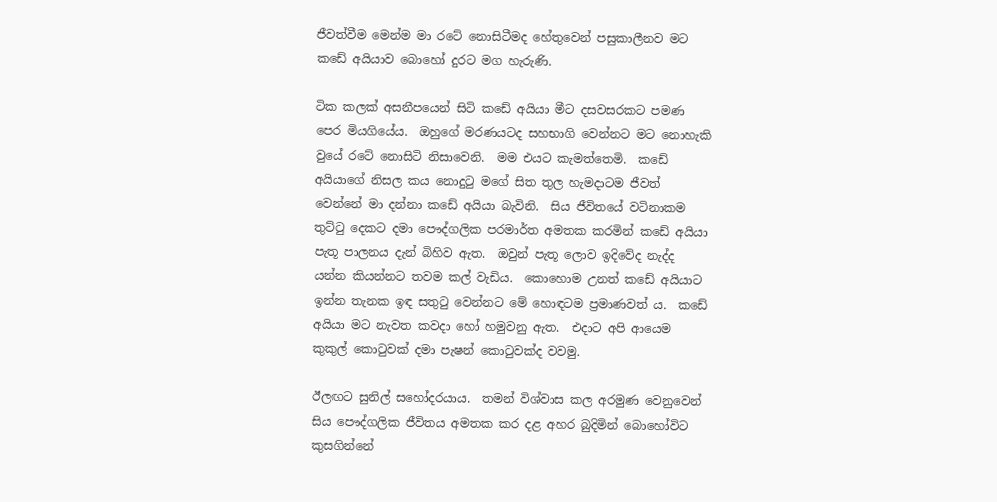ජීවත්වීම මෙන්ම මා රටේ නොසිටීමද හේතුවෙන් පසුකාලීනව මට කඩේ අයියාව බොහෝ දුරට මග හැරුණි.

ටික කලක් අසනීපයෙන් සිටි කඩේ අයියා මීට දසවසරකට පමණ පෙර මියගියේය.  ඔහුගේ මරණයටද සහභාගි වෙන්නට මට නොහැකි වුයේ රටේ නොසිටි නිසාවෙනි.  මම එයට කැමත්තෙමි.  කඩේ අයියාගේ නිසල කය නොදුටු මගේ සිත තුල හැමදාටම ජීවත් වෙන්නේ මා දන්නා කඩේ අයියා බැවිනි.  සිය ජීවිතයේ වටිනාකම තුට්ටු දෙකට දමා පෞද්ගලික පරමාර්ත අමතක කරමින් කඩේ අයියා පැතූ පාලනය දැන් බිහිව ඇත.  ඔවුන් පැතූ ලොව ඉදිවේද නැද්ද යන්න කියන්නට තවම කල් වැඩිය.  කොහොම උනත් කඩේ අයියාට ඉන්න තැනක ඉඳ සතුටු වෙන්නට මේ හොඳටම ප්‍රමාණවත් ය.  කඩේ අයියා මට නැවත කවදා හෝ හමුවනු ඇත.  එදාට අපි ආයෙම කුකුල් කොටුවක් දමා පැෂන් කොටුවක්ද වවමු.

ඊලඟට සුනිල් සහෝදරයාය.  තමන් විශ්වාස කල අරමුණ වෙනුවෙන් සිය පෞද්ගලික ජීවිතය අමතක කර දළ අහර බුදිමින් බොහෝවිට කුසගින්නේ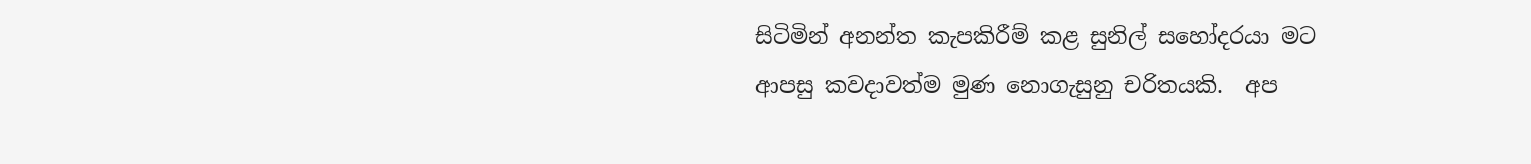සිටිමින් අනන්ත කැපකිරීම් කළ සුනිල් සහෝදරයා මට ආපසු කවදාවත්ම මුණ නොගැසුනු චරිතයකි.  අප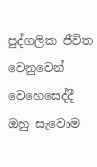පුද්ගලික ජීවිත වෙනුවෙන් වෙහෙසෙද්දී ඔහු සැවොම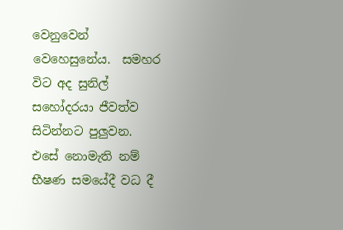වෙනුවෙන් වෙහෙසුනේය.  සමහර විට අද සුනිල් සහෝදරයා ජීවත්ව සිටින්නට පුලුවන.  එසේ නොමැති නම් භීෂණ සමයේදී වධ දී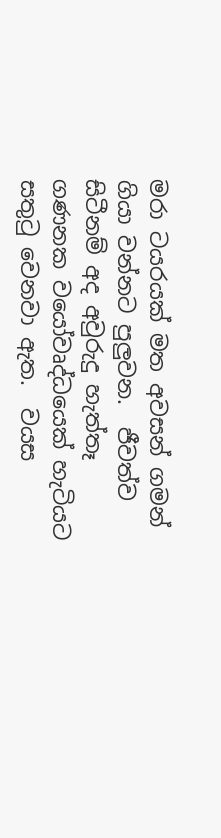මරා ටයරයක් මත අවසන් ගමන් ගියා වන්නට පුලුවන.  ජීවත්ව සිටීනම් අද අවුරුදු හැත්තෑ ගණනක වයෝවෘද්ධයෙක් හැටියට සතුටු වෙනවා ඇත.  වයස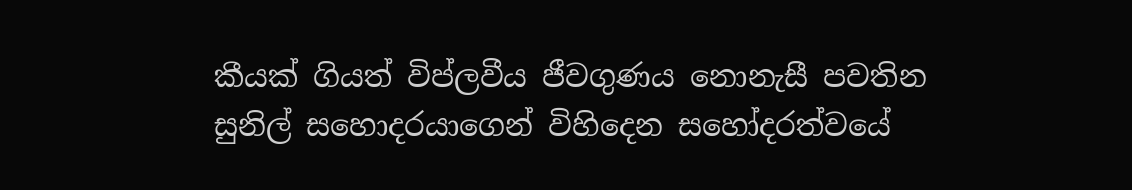කීයක් ගියත් විප්ලවීය ජීවගුණය නොනැසී පවතින සුනිල් සහොදරයාගෙන් විහිදෙන සහෝදරත්වයේ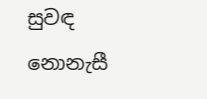සුවඳ නොනැසී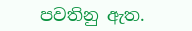පවතිනු ඇත.